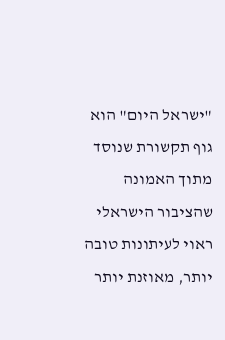"ישראל היום" הוא גוף תקשורת שנוסד מתוך האמונה שהציבור הישראלי ראוי לעיתונות טובה יותר, מאוזנת יותר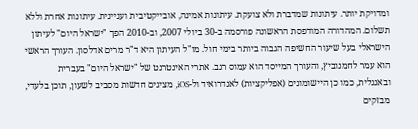ומדויקת יותר. עיתונות שמדברת ולא צועקת. עיתונות אמינה, אובייקטיבית ועניינית. עיתונות אחרת וללא תשלום. המהדורה המודפסת הראשונה פורסמה ב-30 ביולי 2007, וב-2010 הפך "ישראל היום" לעיתון הישראלי בעל שיעור החשיפה הגבוה ביותר בימי חול. מו"ל העיתון היא ד"ר מרים אדלסון. העורך הראשי הוא עמר לחמנוביץ, והעורך המייסד הוא עמוס רגב. אתרי האינטרנט של "ישראל היום" בעברית ובאנגלית, כמו כן היישומונים (אפליקציות) לאנדרואיד ול-iOS, מציגים חדשות מסביב לשעון, תוכן בלעדי, מבזקים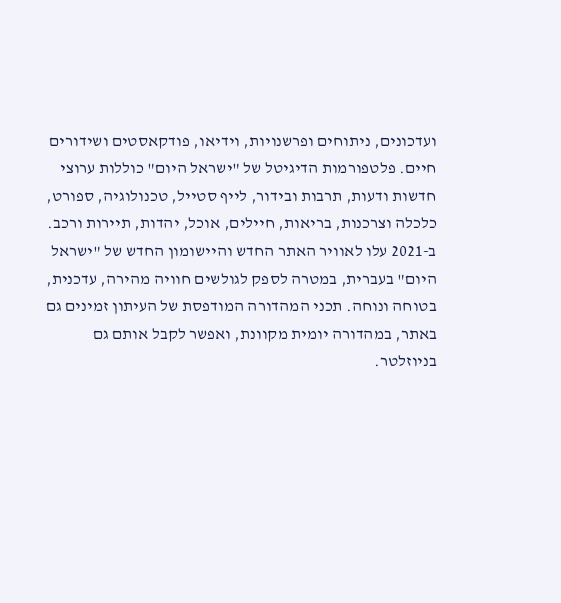ועדכונים, ניתוחים ופרשנויות, וידיאו, פודקאסטים ושידורים חיים. פלטפורמות הדיגיטל של "ישראל היום" כוללות ערוצי חדשות ודעות, תרבות ובידור, לייף סטייל, טכנולוגיה, ספורט, כלכלה וצרכנות, בריאות, חיילים, אוכל, יהדות, תיירות ורכב. ב-2021 עלו לאוויר האתר החדש והיישומון החדש של "ישראל היום" בעברית, במטרה לספק לגולשים חוויה מהירה, עדכנית, בטוחה ונוחה. תכני המהדורה המודפסת של העיתון זמינים גם באתר, במהדורה יומית מקוונת, ואפשר לקבל אותם גם בניוזלטר.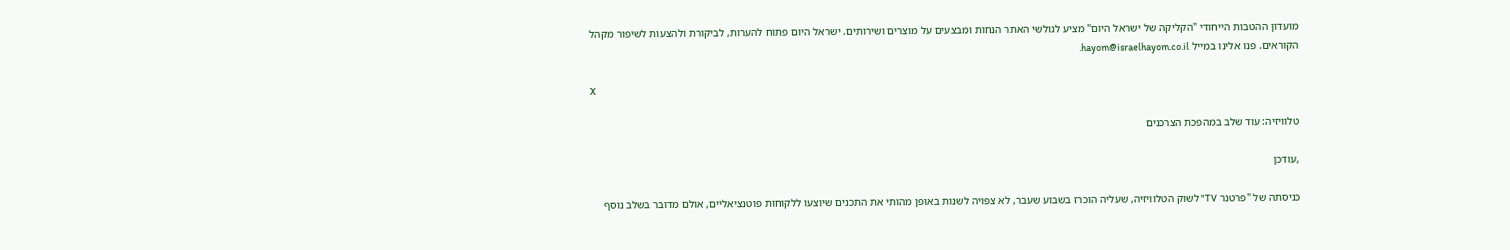מועדון ההטבות הייחודי "הקליקה של ישראל היום" מציע לגולשי האתר הנחות ומבצעים על מוצרים ושירותים. ישראל היום פתוח להערות, לביקורת ולהצעות לשיפור מקהל הקוראים. פנו אלינו במייל hayom@israelhayom.co.il.

X

טלוויזיה: עוד שלב במהפכת הצרכנים

,עודכן

כניסתה של "פרטנר TV" לשוק הטלוויזיה, שעליה הוכרז בשבוע שעבר, לא צפויה לשנות באופן מהותי את התכנים שיוצעו ללקוחות פוטנציאליים, אולם מדובר בשלב נוסף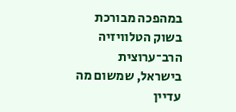במהפכה מבורכת בשוק הטלוויזיה הרב־ערוצית בישראל, שמשום מה עדיין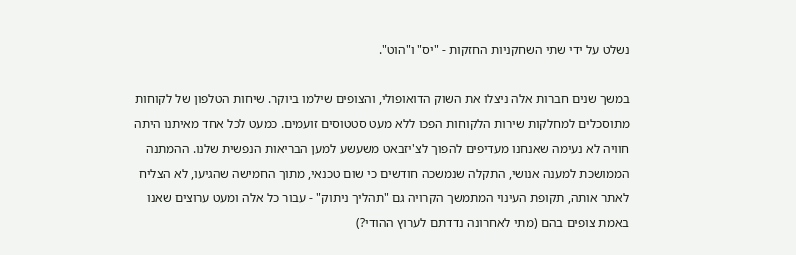נשלט על ידי שתי השחקניות החזקות - "יס" ו"הוט".

במשך שנים חברות אלה ניצלו את השוק הדואופולי, והצופים שילמו ביוקר. שיחות הטלפון של לקוחות מתוסכלים למחלקות שירות הלקוחות הפכו ללא מעט סטטוסים זועמים. כמעט לכל אחד מאיתנו היתה חוויה לא נעימה שאנחנו מעדיפים להפוך לצ'יזבאט משעשע למען הבריאות הנפשית שלנו. ההמתנה הממושכת למענה אנושי, התקלה שנמשכה חודשים כי שום טכנאי, מתוך החמישה שהגיעו, לא הצליח לאתר אותה, תקופת העינוי המתמשך הקרויה גם "תהליך ניתוק" - עבור כל אלה ומעט ערוצים שאנו באמת צופים בהם (מתי לאחרונה נדדתם לערוץ ההודי?)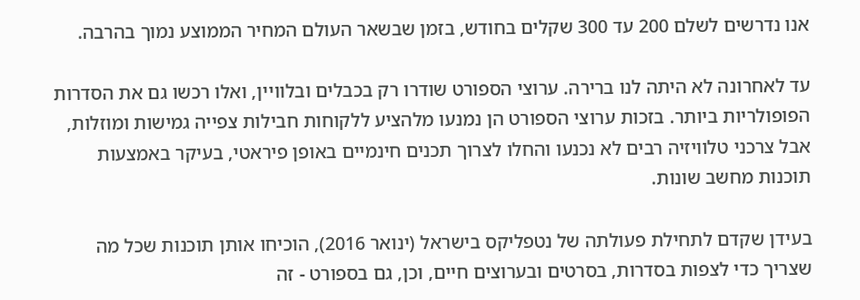אנו נדרשים לשלם 200 עד 300 שקלים בחודש, בזמן שבשאר העולם המחיר הממוצע נמוך בהרבה.

עד לאחרונה לא היתה לנו ברירה. ערוצי הספורט שודרו רק בכבלים ובלוויין, ואלו רכשו גם את הסדרות הפופולריות ביותר. בזכות ערוצי הספורט הן נמנעו מלהציע ללקוחות חבילות צפייה גמישות ומוזלות, אבל צרכני טלוויזיה רבים לא נכנעו והחלו לצרוך תכנים חינמיים באופן פיראטי, בעיקר באמצעות תוכנות מחשב שונות.

בעידן שקדם לתחילת פעולתה של נטפליקס בישראל (ינואר 2016), הוכיחו אותן תוכנות שכל מה שצריך כדי לצפות בסדרות, בסרטים ובערוצים חיים, וכן, גם בספורט - זה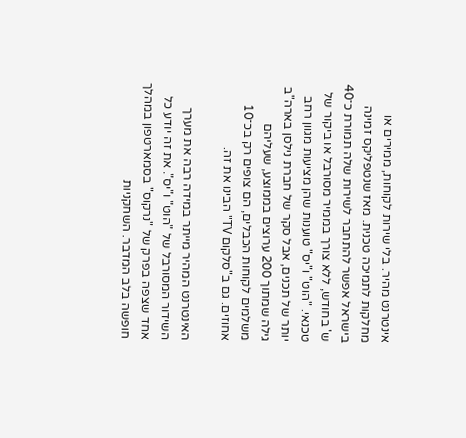אינטרנט מהיר. בלי שירות לקוחות, ממירים או מחלקות לתמיכה טכנית. מאז שנטפליקס זמינה בישראל אפשר להתחבר לשירות שלה תמורת כ־40 ש' בחודש, ללא צורך בממיר מסורבל או ביקור של טכנאי. "הוט" ו"יס" טוענות שהן מציעות מגוון רחב יותר של תכנים, אבל סקר של חברת נילסן בארה"ב גילה שמתוך 200 ערוצים בממוצע, שעליהם משלמים לקוחות הכבלים, הם צופים רק בכ־10 אחוזים. גם ב"סלקום TV" הבינו את זה.

האינטרנט המהיר מייתר במידה רבה את מערך השידור המסורבל של "הוט" ו"יס". את זה יודע כל אחד שצפה בפרק של "נרקוס" בסמארטפון במהלך חופשה בלב המדבר. השחקניות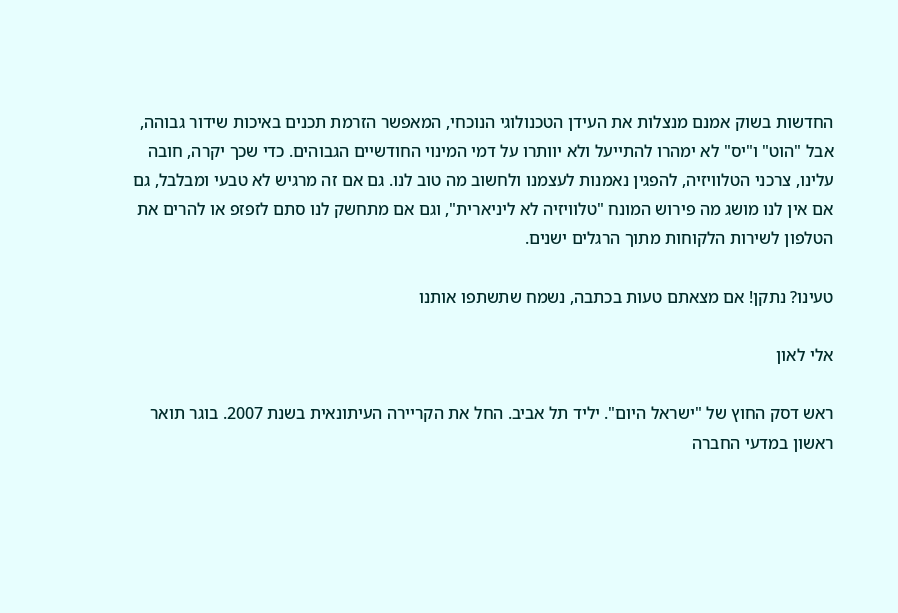החדשות בשוק אמנם מנצלות את העידן הטכנולוגי הנוכחי, המאפשר הזרמת תכנים באיכות שידור גבוהה, אבל "הוט" ו"יס" לא ימהרו להתייעל ולא יוותרו על דמי המינוי החודשיים הגבוהים. כדי שכך יקרה, חובה עלינו, צרכני הטלוויזיה, להפגין נאמנות לעצמנו ולחשוב מה טוב לנו. גם אם זה מרגיש לא טבעי ומבלבל, גם אם אין לנו מושג מה פירוש המונח "טלוויזיה לא ליניארית", וגם אם מתחשק לנו סתם לזפזפ או להרים את הטלפון לשירות הלקוחות מתוך הרגלים ישנים.

טעינו? נתקן! אם מצאתם טעות בכתבה, נשמח שתשתפו אותנו

אלי לאון

ראש דסק החוץ של "ישראל היום". יליד תל אביב. החל את הקריירה העיתונאית בשנת 2007. בוגר תואר ראשון במדעי החברה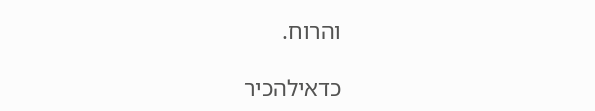והרוח.

כדאילהכיר